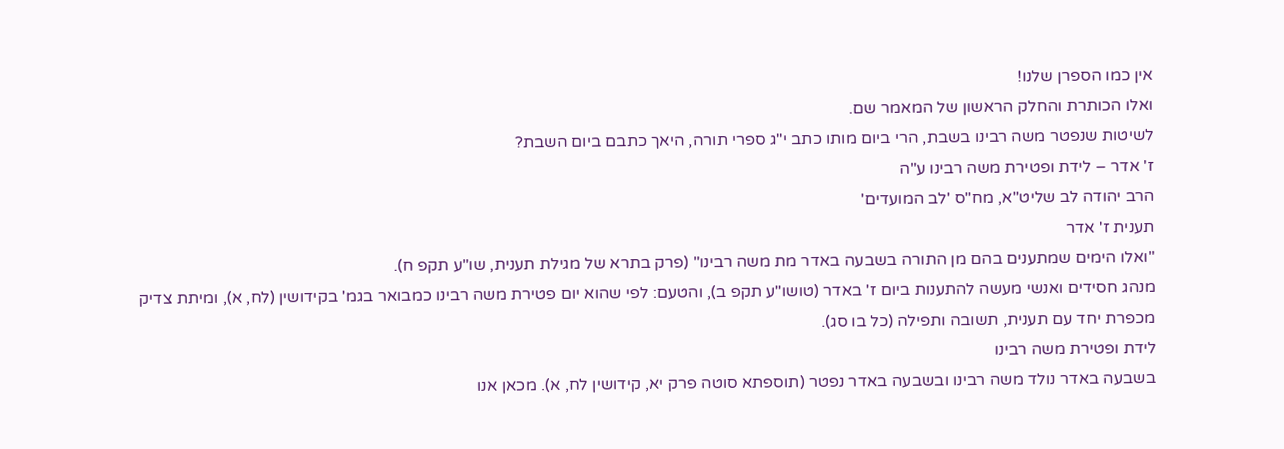אין כמו הספרן שלנו!
ואלו הכותרת והחלק הראשון של המאמר שם.
לשיטות שנפטר משה רבינו בשבת, הרי ביום מותו כתב י"ג ספרי תורה, היאך כתבם ביום השבת?
ז' אדר – לידת ופטירת משה רבינו ע"ה
הרב יהודה לב שליט"א, מח"ס 'לב המועדים'
תענית ז' אדר
"ואלו הימים שמתענים בהם מן התורה בשבעה באדר מת משה רבינו" (פרק בתרא של מגילת תענית, שו"ע תקפ ח).
מנהג חסידים ואנשי מעשה להתענות ביום ז' באדר (טושו"ע תקפ ב), והטעם: לפי שהוא יום פטירת משה רבינו כמבואר בגמ' בקידושין (לח, א), ומיתת צדיק מכפרת יחד עם תענית, תשובה ותפילה (כל בו סג).
לידת ופטירת משה רבינו
בשבעה באדר נולד משה רבינו ובשבעה באדר נפטר (תוספתא סוטה פרק יא, קידושין לח, א). מכאן אנו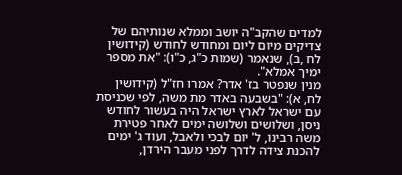למדים שהקב"ה יושב וממלא שנותיהם של צדיקים מיום ליום ומחודש לחודש (קידושין לח ,ב), שנאמר (שמות כ"ג, כ"ו): "את מספר ימיך אמלא".
מנין שנפטר בז' אדר? אמרו חז"ל (קידושין לח, א): "בשבעה באדר מת משה, לפי שכניסת עם ישראל לארץ ישראל היה בעשור לחודש ניסן, ושלושים ושלושה ימים לאחר פטירת משה רבינו, ל' יום לבכי ולאבל, ועוד ג' ימים להכנת צידה לדרך לפני מעבר הירדן,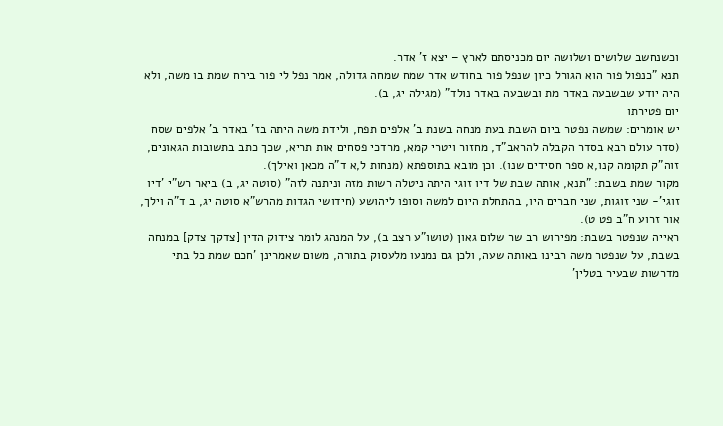וכשנחשב שלושים ושלושה יום מכניסתם לארץ – יצא ז' אדר.
תנא "כנפול פור הוא הגורל כיון שנפל פור בחודש אדר שמח שמחה גדולה, אמר נפל לי פור בירח שמת בו משה, ולא היה יודע שבשבעה באדר מת ובשבעה באדר נולד" (מגילה יג, ב).
יום פטירתו
יש אומרים: שמשה נפטר ביום השבת בעת מנחה בשנת ב' אלפים תפח, ולידת משה היתה בז' באדר ב' אלפים שסח (סדר עולם רבא בסדר הקבלה להראב"ד, מחזור ויטרי קמא, מרדכי פסחים אות תריא, שכך כתב בתשובות הגאונים, זוה"ק תקומה קנו,א ספר חסידים שנו). וכן מובא בתוספתא (מנחות ל,א ד"ה מכאן ואילך).
מקור שמת בשבת: "תנא, אותה שבת של דיו זוגי היתה ניטלה רשות מזה וניתנה לזה" (סוטה יג, ב) ביאר רש"י 'דיו זוגי'- שני זוגות, שני חברים היו, בהתחלת היום למשה וסופו ליהושע (חידושי הגדות מהרש"א סוטה יג, ב ד"ה וילך, אור זרוע ח"ב פט ט).
ראייה שנפטר בשבת: מפירוש רב שר שלום גאון (טושו"ע רצב ב), על המנהג לומר צידוק הדין [צדקך צדק] במנחה בשבת, על שנפטר משה רבינו באותה שעה, ולכן גם נמנעו מלעסוק בתורה, משום שאמרינן 'חכם שמת כל בתי מדרשות שבעיר בטלין'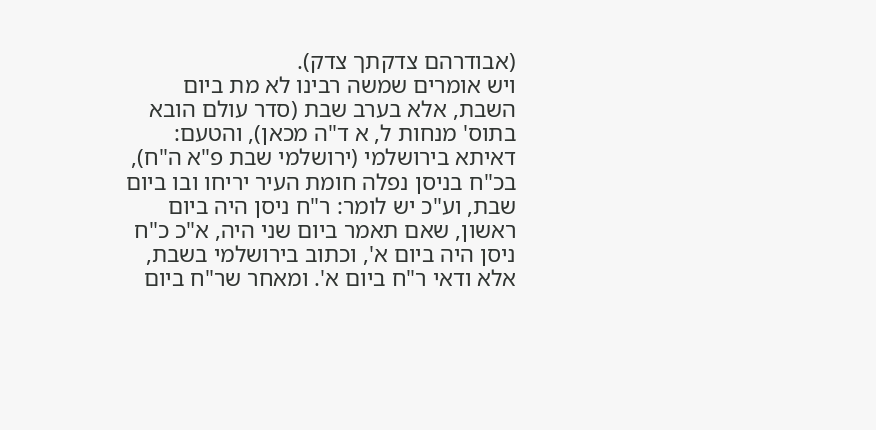(אבודרהם צדקתך צדק).
ויש אומרים שמשה רבינו לא מת ביום השבת, אלא בערב שבת (סדר עולם הובא בתוס' מנחות ל, א ד"ה מכאן), והטעם: דאיתא בירושלמי (ירושלמי שבת פ"א ה"ח), בכ"ח בניסן נפלה חומת העיר יריחו ובו ביום שבת, וע"כ יש לומר: ר"ח ניסן היה ביום ראשון, שאם תאמר ביום שני היה, א"כ כ"ח ניסן היה ביום א', וכתוב בירושלמי בשבת, אלא ודאי ר"ח ביום א'. ומאחר שר"ח ביום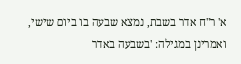א' ר"ח אדר בשבת, נמצא שבעה בו ביום שישי, ואמרינן במגילה: 'בשבעה באדר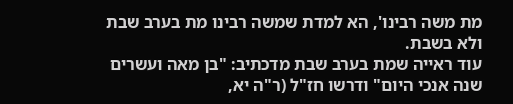מת משה רבינו', הא למדת שמשה רבינו מת בערב שבת ולא בשבת.
עוד ראייה שמת בערב שבת מדכתיב: "בן מאה ועשרים שנה אנכי היום" ודרשו חז"ל (ר"ה יא,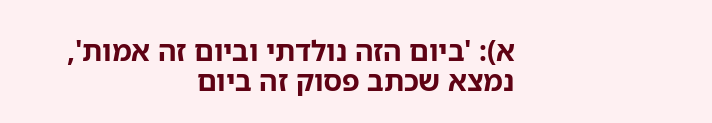א): 'ביום הזה נולדתי וביום זה אמות', נמצא שכתב פסוק זה ביום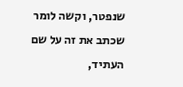שנפטר, וקשה לומר שכתב את זה על שם העתיד,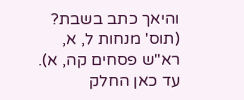והיאך כתב בשבת? (תוס' מנחות ל, א, רא"ש פסחים קה, א).
עד כאן החלק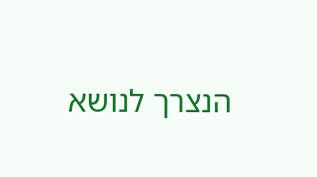הנצרך לנושא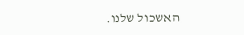האשכול שלנו.